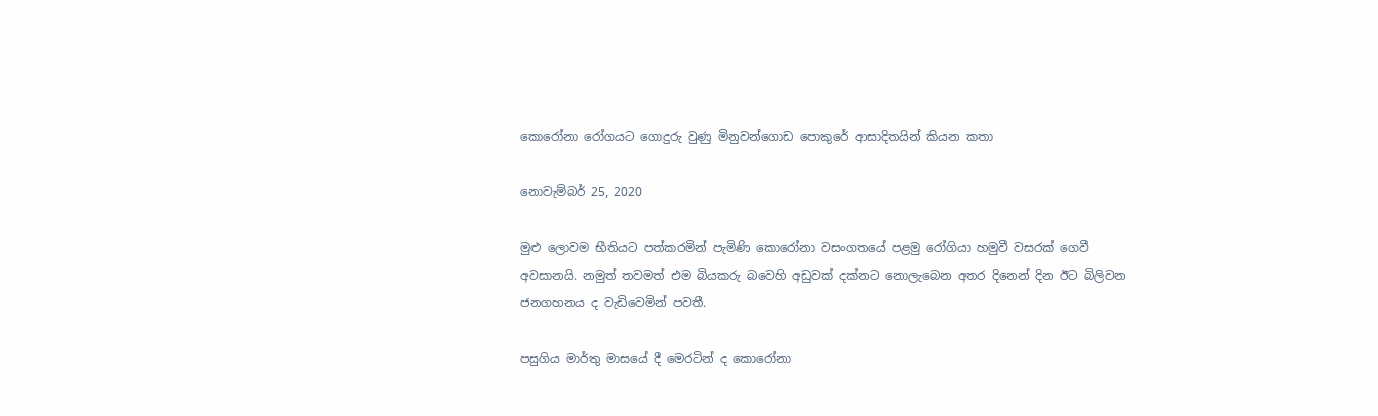කොරෝනා රෝගයට ගොදුරු වුණු මිනුවන්ගොඩ පොකුරේ ආසාදිතයින් කියන කතා

නොවැම්බර් 25, 2020

මුළු ලොවම භීතියට පත්කරමින් පැමිණි කොරෝනා වසංගතයේ පළමු රෝගියා හමුවී වසරක් ගෙවී අවසානයි. නමුත් තවමත් එම බියකරු බවෙහි අඩුවක් දක්නට නොලැබෙන අතර දිනෙන් දින ඊට බිලිවන ජනගහනය ද වැඩිවෙමින් පවතී.

පසුගිය මාර්තු මාසයේ දී මෙරටින් ද කොරෝනා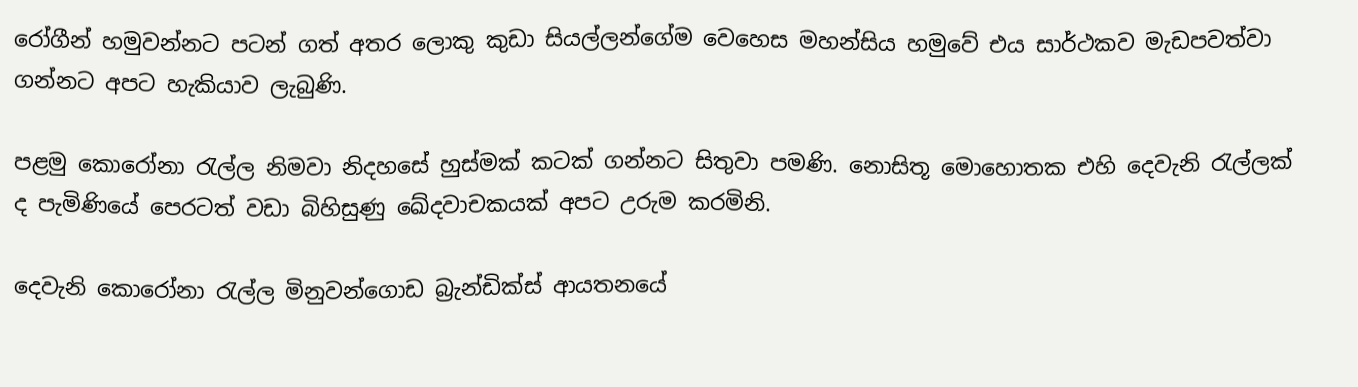රෝගීන් හමුවන්නට පටන් ගත් අතර ලොකු කුඩා සියල්ලන්ගේම වෙහෙස මහන්සිය හමුවේ එය සාර්ථකව මැඩපවත්වා ගන්නට අපට හැකියාව ලැබුණි.

පළමු කොරෝනා රැල්ල නිමවා නිදහසේ හුස්මක් කටක් ගන්නට සිතුවා පමණි. නොසිතූ මොහොතක එහි දෙවැනි රැල්ලක් ද පැමිණියේ පෙරටත් වඩා බිහිසුණු ඛේදවාචකයක් අපට උරුම කරමිනි.

දෙවැනි කොරෝනා රැල්ල මිනුවන්ගොඩ බ්‍රැන්ඩික්ස් ආයතනයේ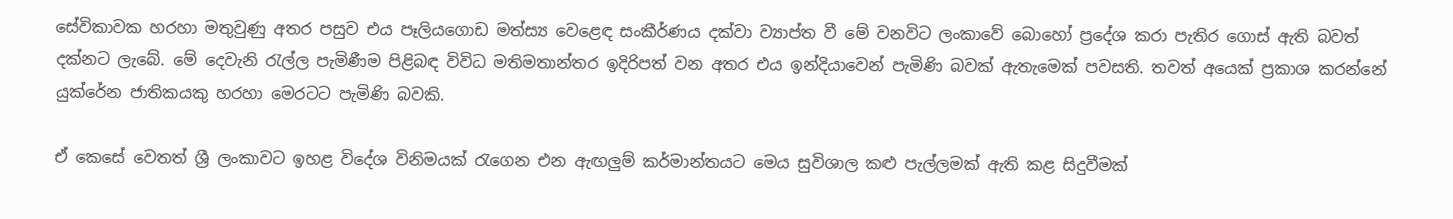සේවිකාවක හරහා මතුවුණු අතර පසුව එය පෑලියගොඩ මත්ස්‍ය වෙළෙඳ සංකීර්ණය දක්වා ව්‍යාප්ත වී මේ වනවිට ලංකාවේ බොහෝ ප්‍රදේශ කරා පැතිර ගොස් ඇති බවත් දක්නට ලැබේ. මේ දෙවැනි රැල්ල පැමිණීම පිළිබඳ විවිධ මතිමතාන්තර ඉදිරිපත් වන අතර එය ඉන්දියාවෙන් පැමිණි බවක් ඇතැමෙක් පවසති. තවත් අයෙක් ප්‍රකාශ කරන්නේ යුක්රේන ජාතිකයකු හරහා මෙරටට පැමිණි බවකි.

ඒ කෙසේ වෙතත් ශ්‍රී ලංකාවට ඉහළ විදේශ විනිමයක් රැගෙන එන ඇඟලුම් කර්මාන්තයට මෙය සුවිශාල කළු පැල්ලමක් ඇති කළ සිදුවීමක්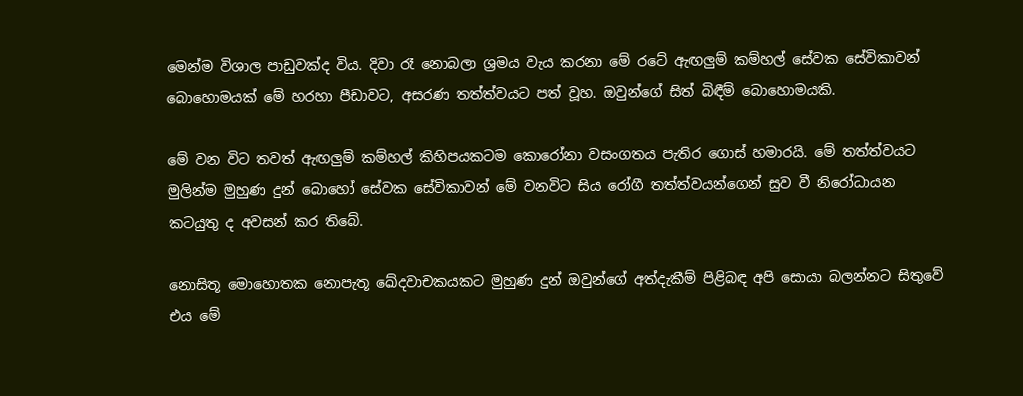මෙන්ම විශාල පාඩුවක්ද විය. දිවා රෑ නොබලා ශ්‍රමය වැය කරනා මේ රටේ ඇඟලුම් කම්හල් සේවක සේවිකාවන් බොහොමයක් මේ හරහා පීඩාවට, අසරණ තත්ත්වයට පත් වූහ. ඔවුන්ගේ සිත් බිඳීම් බොහොමයකි.

මේ වන විට තවත් ඇඟලුම් කම්හල් කිහිපයකටම කොරෝනා වසංගතය පැතිර ගොස් හමාරයි. මේ තත්ත්වයට මුලින්ම මුහුණ දුන් බොහෝ සේවක සේවිකාවන් මේ වනවිට සිය රෝගී තත්ත්වයන්ගෙන් සුව වී නිරෝධායන කටයුතු ද අවසන් කර තිබේ.

නොසිතූ මොහොතක නොපැතූ ඛේදවාචකයකට මුහුණ දුන් ඔවුන්ගේ අත්දැකීම් පිළිබඳ අපි සොයා බලන්නට සිතුවේ එය මේ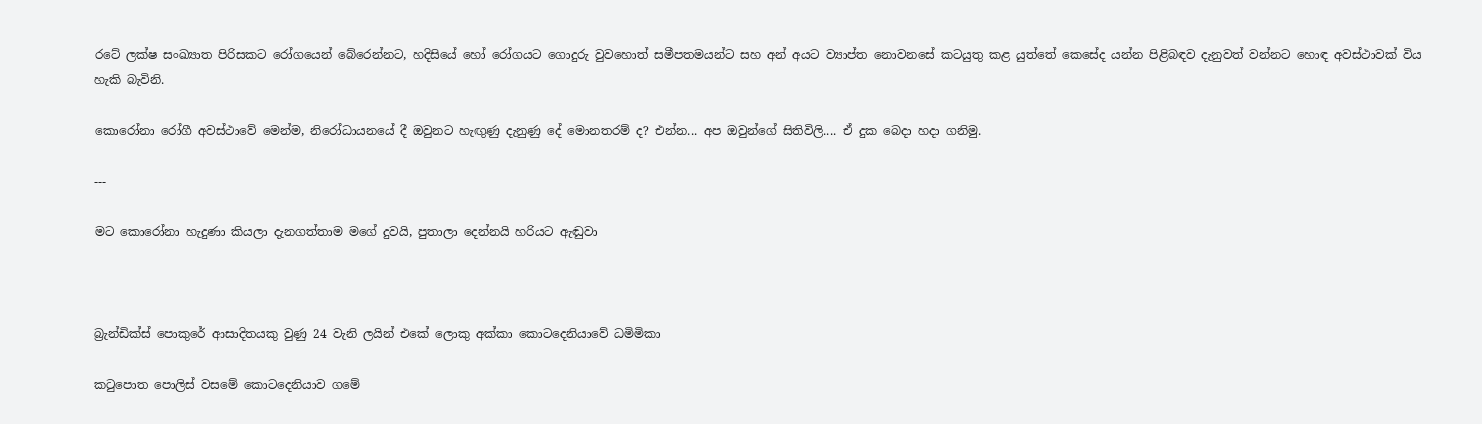රටේ ලක්ෂ සංඛ්‍යාත පිරිසකට රෝගයෙන් බේරෙන්නට, හදිසියේ හෝ රෝගයට ගොදුරු වුවහොත් සමීපතමයන්ට සහ අන් අයට ව්‍යාප්ත නොවනසේ කටයුතු කළ යුත්තේ කෙසේද යන්න පිළිබඳව දැනුවත් වන්නට හොඳ අවස්ථාවක් විය හැකි බැවිනි.

කොරෝනා රෝගී අවස්ථාවේ මෙන්ම, නිරෝධායනයේ දී ඔවුනට හැඟුණු දැනුණු දේ මොනතරම් ද? එන්න... අප ඔවුන්ගේ සිතිවිලි.... ඒ දුක බෙදා හදා ගනිමු.

---

මට කොරෝනා හැදුණා කියලා දැනගත්තාම මගේ දුවයි, පුතාලා දෙන්නයි හරියට ඇඬුවා



බ්‍රැන්ඩික්ස් පොකුරේ ආසාදිතයකු වුණු 24 වැනි ලයින් එකේ ලොකු අක්කා කොටදෙනියාවේ ධමිමිකා

කටුපොත පොලිස් වසමේ කොටදෙනියාව ගමේ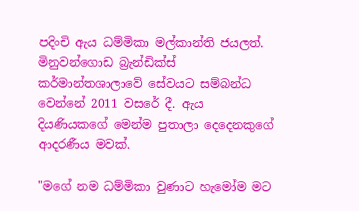පදිංචි ඇය ධම්මිකා මල්කාන්ති ජයලත්. මිනුවන්ගොඩ බ්‍රැන්ඩික්ස් කර්මාන්තශාලාවේ සේවයට සම්බන්ධ වෙන්නේ 2011 වසරේ දී. ඇය දියණියකගේ මෙන්ම පුතාලා දෙදෙනකුගේ ආදරණීය මවක්.

"මගේ නම ධම්මිකා වුණාට හැමෝම මට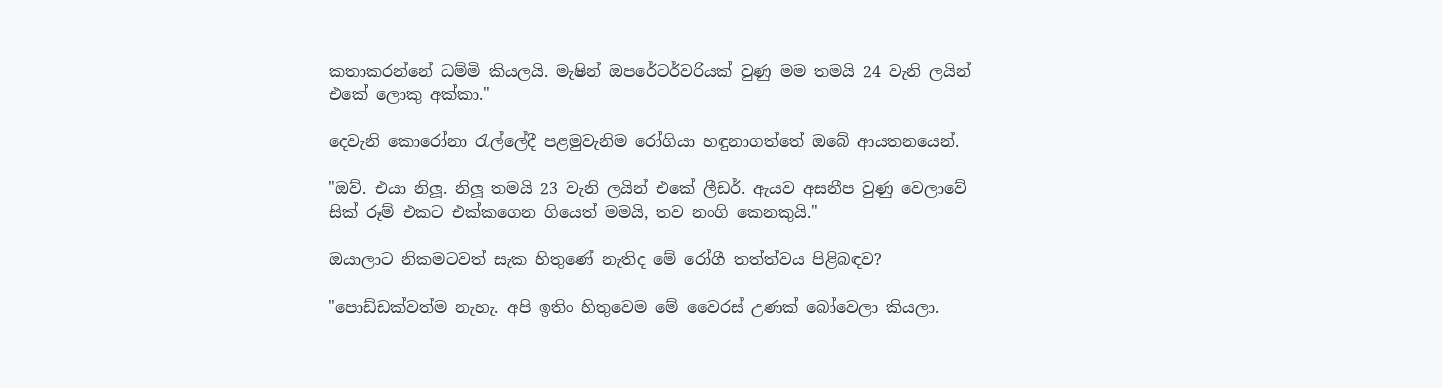කතාකරන්නේ ධම්මි කියලයි. මැෂින් ඔපරේටර්වරියක් වුණු මම තමයි 24 වැනි ලයින් එකේ ලොකු අක්කා."

දෙවැනි කොරෝනා රැල්ලේදී පළමුවැනිම රෝගියා හඳුනාගත්තේ ඔබේ ආයතනයෙන්.

"ඔව්. එයා නිලූ. නිලූ තමයි 23 වැනි ලයින් එකේ ලීඩර්. ඇයව අසනීප වුණු වෙලාවේ සික් රූම් එකට එක්කගෙන ගියෙත් මමයි, තව නංගි කෙනකුයි."

ඔයාලාට නිකමටවත් සැක හිතුණේ නැතිද මේ රෝගී තත්ත්වය පිළිබඳව?

"පොඩ්ඩක්වත්ම නැහැ. අපි ඉතිං හිතුවෙම මේ වෛරස් උණක් බෝවෙලා කියලා.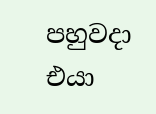පහුවදා එයා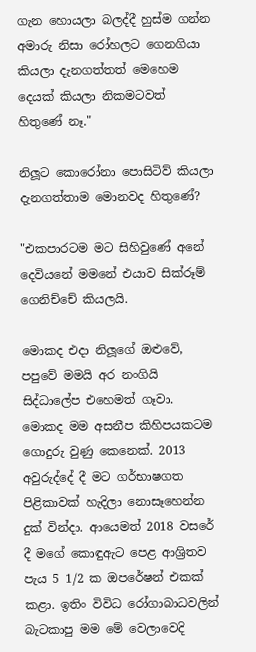ගැන හොයලා බලද්දී හුස්ම ගන්න අමාරු නිසා රෝහලට ගෙනගියා කියලා දැනගත්තත් මෙහෙම දෙයක් කියලා නිකමටවත් හිතුණේ නෑ."

නිලූට කොරෝනා පොසිටිව් කියලා දැනගත්තාම මොනවද හිතුණේ?

"එකපාරටම මට සිහිවුණේ අනේ දෙවියනේ මමනේ එයාව සික්රූම් ගෙනිච්චේ කියලයි.

මොකද එදා නිලූගේ ඔළුවේ, පපුවේ මමයි අර නංගියි සිද්ධාලේප එහෙමත් ගෑවා. මොකද මම අසනීප කිහිපයකටම ගොදුරු වුණු කෙනෙක්. 2013 අවුරුද්දේ දී මට ගර්භාෂගත පිළිකාවක් හැදිලා නොසෑහෙන්න දුක් වින්දා. ආයෙමත් 2018 වසරේ දී මගේ කොඳුඇට පෙළ ආශ්‍රිතව පැය 5 1/2 ක ඔපරේෂන් එකක් කළා. ඉතිං විවිධ රෝගාබාධවලින් බැටකාපු මම මේ වෙලාවෙදි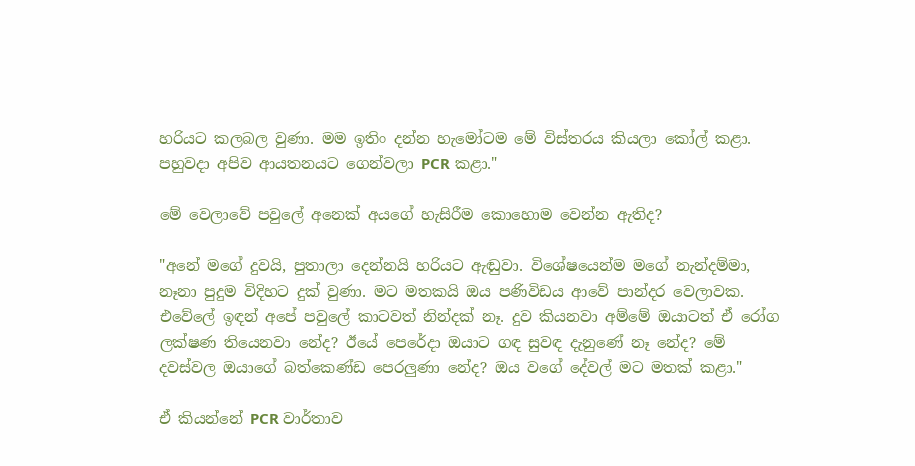හරියට කලබල වුණා. මම ඉතිං දන්න හැමෝටම මේ විස්තරය කියලා කෝල් කළා. පහුවදා අපිව ආයතනයට ගෙන්වලා PCR කළා."

මේ වෙලාවේ පවුලේ අනෙක් අයගේ හැසිරීම කොහොම වෙන්න ඇතිද?

"අනේ මගේ දුවයි, පුතාලා දෙන්නයි හරියට ඇඬුවා. විශේෂයෙන්ම මගේ නැන්දම්මා, නෑනා පුදුම විදිහට දුක් වුණා. මට මතකයි ඔය පණිවිඩය ආවේ පාන්දර වෙලාවක. එවේලේ ඉඳන් අපේ පවුලේ කාටවත් නින්දක් නෑ. දුව කියනවා අම්මේ ඔයාටත් ඒ රෝග ලක්ෂණ තියෙනවා නේද? ඊයේ පෙරේදා ඔයාට ගඳ සුවඳ දැනුණේ නෑ නේද? මේ දවස්වල ඔයාගේ බත්කෙණ්ඩ පෙරලුණා නේද? ඔය වගේ දේවල් මට මතක් කළා."

ඒ කියන්නේ PCR වාර්තාව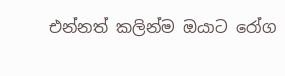එන්නත් කලින්ම ඔයාට රෝග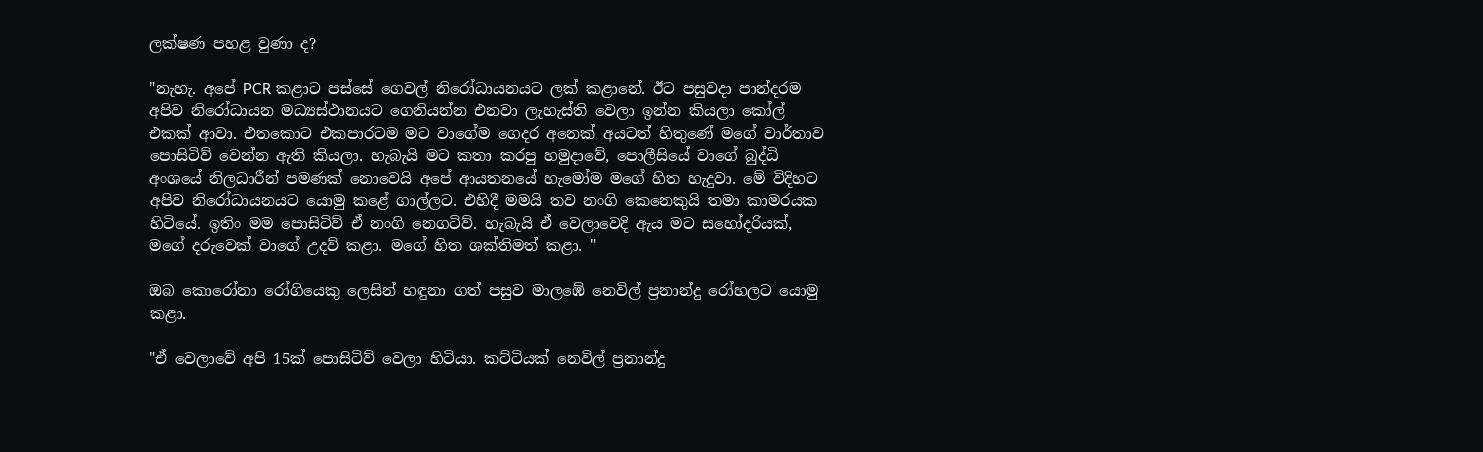ලක්ෂණ පහළ වුණා ද?

"නැහැ. අපේ PCR කළාට පස්සේ ගෙවල් නිරෝධායනයට ලක් කළානේ. ඊට පසුවදා පාන්දරම අපිව නිරෝධායන මධ්‍යස්ථානයට ගෙනියන්න එනවා ලැහැස්ති වෙලා ඉන්න කියලා කෝල් එකක් ආවා. එතකොට එකපාරටම මට වාගේම ගෙදර අනෙක් අයටත් හිතුණේ මගේ වාර්තාව පොසිටිව් වෙන්න ඇති කියලා. හැබැයි මට කතා කරපු හමුදාවේ, පොලීසියේ වාගේ බුද්ධි අංශයේ නිලධාරීන් පමණක් නොවෙයි අපේ ආයතනයේ හැමෝම මගේ හිත හැදුවා. මේ විදිහට අපිව නිරෝධායනයට යොමු කළේ ගාල්ලට. එහිදී මමයි තව නංගි කෙනෙකුයි තමා කාමරයක හිටියේ. ඉතිං මම පොසිටිව් ඒ නංගි නෙගටිව්. හැබැයි ඒ වෙලාවෙදි ඇය මට සහෝදරියක්, මගේ දරුවෙක් වාගේ උදව් කළා. මගේ හිත ශක්තිමත් කළා. "

ඔබ කොරෝනා රෝගියෙකු ලෙසින් හඳුනා ගත් පසුව මාලඹේ නෙවිල් ප්‍රනාන්දු රෝහලට යොමු කළා.

"ඒ වෙලාවේ අපි 15ක් පොසිටිව් වෙලා හිටියා. කට්ටියක් නෙවිල් ප්‍රනාන්දු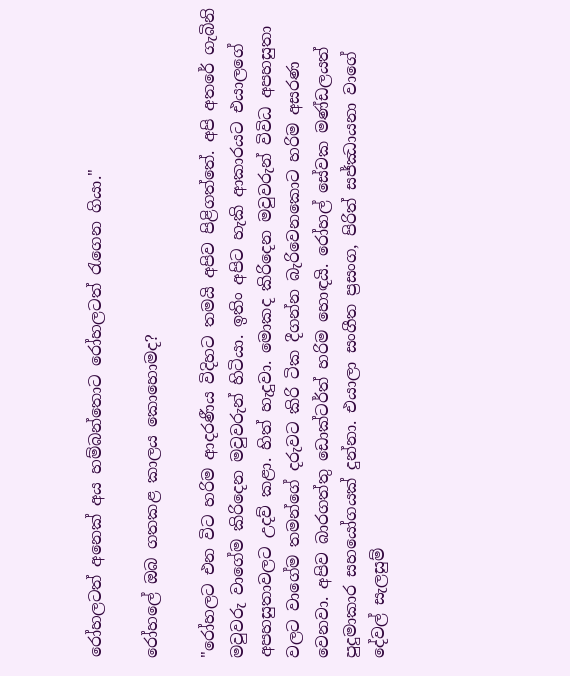රෝහලටත් අනෙක් අය හම්බන්තොට රෝහලටත් රැගෙන ගියා."

රෝහලේ ඔබ ගතකළ කාලය කොහොමද?

"රෝහලට එන විට හරිම ආදරණීය විදිහට තමයි අපිව පිළිගත්තේ. අපි අතරේ ගැබිනි මවුවරු වාගේම කිරිදෙන මවුවරුන් හිටියා. ඉතිං අපිට හැකි ආකාරයට එයාලගේ අපහසුතාවලට උදව් කළා. හිත් හැදුවා. මොකද කිරිදෙන මවුවරුන් විවිධ අපහසුතා වලට වාගේම තමන්ගේ දරුවට කිරි ටික දීගන්න බැරිවෙනකොට හරිම අසරණ වෙනවා. අපිව බාරගත්තු ඩොක්ටර්ත් හරිම හොඳයි. රෝහල් සේවක මණ්ඩලයත් පුදුමාකාර සහයෝගයක් දුන්නා. එයාලා සංගීත ප්‍රසංග, පිරිත් සජ්ඣායනා වාගේ දේවල් සැලසුම්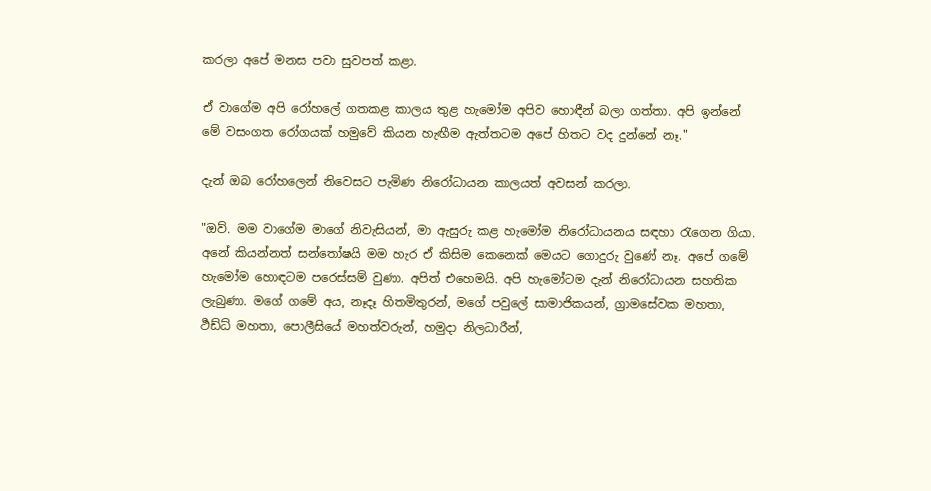කරලා අපේ මනස පවා සුවපත් කළා.

ඒ වාගේම අපි රෝහලේ ගතකළ කාලය තුළ හැමෝම අපිව හොඳීන් බලා ගත්තා. අපි ඉන්නේ මේ වසංගත රෝගයක් හමුවේ කියන හැඟීම ඇත්තටම අපේ හිතට වද දුන්නේ නෑ."

දැන් ඔබ රෝහලෙන් නිවෙසට පැමිණ නිරෝධායන කාලයත් අවසන් කරලා.

"ඔව්. මම වාගේම මාගේ නිවැසියන්, මා ඇසුරු කළ හැමෝම නිරෝධායනය සඳහා රැගෙන ගියා. අනේ කියන්නත් සන්තෝෂයි මම හැර ඒ කිසිම කෙනෙක් මෙයට ගොදුරු වුණේ නෑ. අපේ ගමේ හැමෝම හොඳටම පරෙස්සම් වුණා. අපිත් එහෙමයි. අපි හැමෝටම දැන් නිරෝධායන සහතික ලැබුණා. මගේ ගමේ අය, නෑදෑ හිතමිතුරන්, මගේ පවුලේ සාමාජිකයන්, ග්‍රාමසේවක මහතා, ර්‍ථඩ්ධ් මහතා, පොලීසියේ මහත්වරුන්, හමුදා නිලධාරීන්,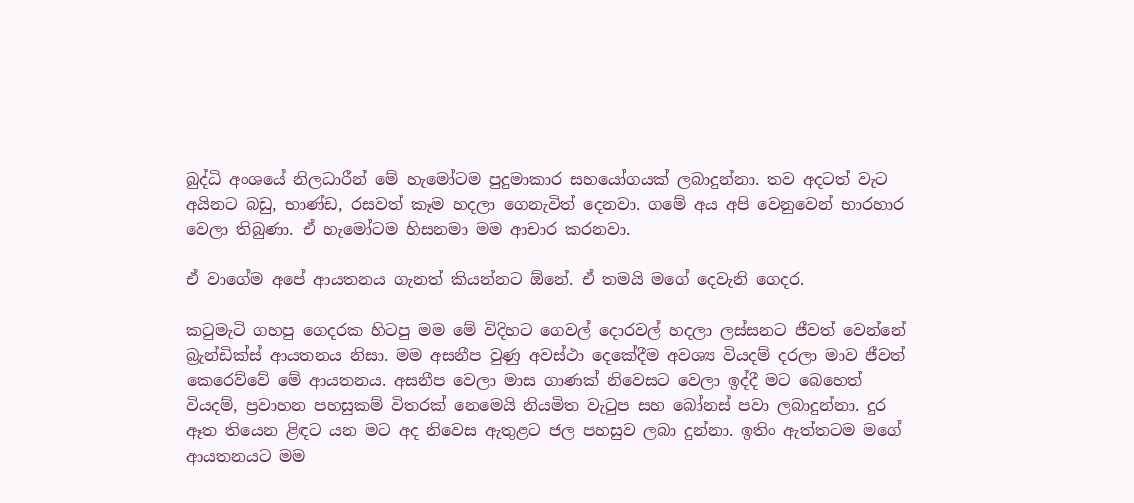බුද්ධි අංශයේ නිලධාරීන් මේ හැමෝටම පුදුමාකාර සහයෝගයක් ලබාදුන්නා. තව අදටත් වැට අයිනට බඩු, භාණ්ඩ, රසවත් කෑම හදලා ගෙනැවිත් දෙනවා. ගමේ අය අපි වෙනුවෙන් භාරහාර වෙලා තිබුණා. ඒ හැමෝටම හිසනමා මම ආචාර කරනවා.

ඒ වාගේම අපේ ආයතනය ගැනත් කියන්නට ඕනේ. ඒ තමයි මගේ දෙවැනි ගෙදර.

කටුමැටි ගහපු ගෙදරක හිටපු මම මේ විදිහට ගෙවල් දොරවල් හදලා ලස්සනට ජීවත් වෙන්නේ බ්‍රැන්ඩික්ස් ආයතනය නිසා. මම අසනීප වුණු අවස්ථා දෙකේදීම අවශ්‍ය වියදම් දරලා මාව ජීවත් කෙරෙව්වේ මේ ආයතනය. අසනීප වෙලා මාස ගාණක් නිවෙසට වෙලා ඉද්දී මට බෙහෙත් වියදම්, ප්‍රවාහන පහසුකම් විතරක් නෙමෙයි නියමිත වැටුප සහ බෝනස් පවා ලබාදුන්නා. දුර ඈත තියෙන ළිඳට යන මට අද නිවෙස ඇතුළට ජල පහසුව ලබා දුන්නා. ඉතිං ඇත්තටම මගේ ආයතනයට මම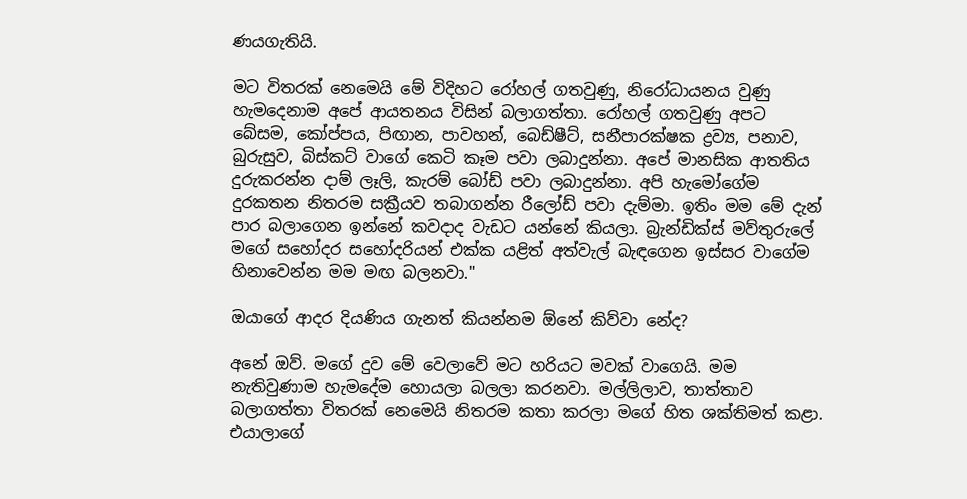ණයගැතියි.

මට විතරක් නෙමෙයි මේ විදිහට රෝහල් ගතවුණු, නිරෝධායනය වුණු හැමදෙනාම අපේ ආයතනය විසින් බලාගත්තා. රෝහල් ගතවුණු අපට බේසම, කෝප්පය, පිඟාන, පාවහන්, බෙඩ්ෂීට්, සනීපාරක්ෂක ද්‍රව්‍ය, පනාව, බුරුසුව, බිස්කට් වාගේ කෙටි කෑම පවා ලබාදුන්නා. අපේ මානසික ආතතිය දුරුකරන්න දාම් ලෑලි, කැරම් බෝඩ් පවා ලබාදුන්නා. අපි හැමෝගේම දුරකතන නිතරම සක්‍රීයව තබාගන්න රීලෝඩ් පවා දැම්මා. ඉතිං මම මේ දැන් පාර බලාගෙන ඉන්නේ කවදාද වැඩට යන්නේ කියලා. බ්‍රැන්ඩික්ස් මව්තුරුලේ මගේ සහෝදර සහෝදරියන් එක්ක යළිත් අත්වැල් බැඳගෙන ඉස්සර වාගේම හිනාවෙන්න මම මඟ බලනවා."

ඔයාගේ ආදර දියණිය ගැනත් කියන්නම ඕනේ කිව්වා නේද?

අනේ ඔව්. මගේ දුව මේ වෙලාවේ මට හරියට මවක් වාගෙයි. මම නැතිවුණාම හැමදේම හොයලා බලලා කරනවා. මල්ලිලාව, තාත්තාව බලාගත්තා විතරක් නෙමෙයි නිතරම කතා කරලා මගේ හිත ශක්තිමත් කළා. එයාලාගේ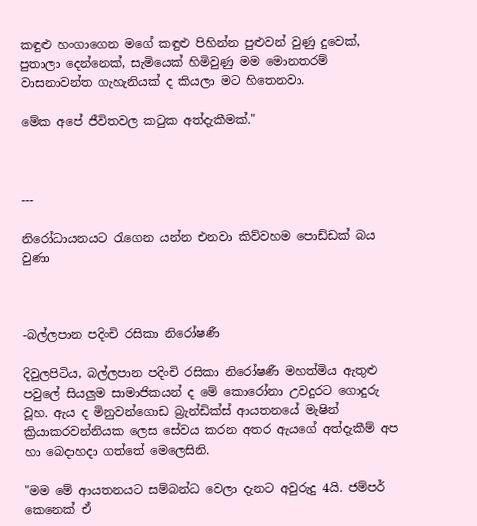කඳුළු හංගාගෙන මගේ කඳුළු පිහින්න පුළුවන් වුණු දුවෙක්, පුතාලා දෙන්නෙක්, සැමියෙක් හිමිවුණු මම මොනතරම් වාසනාවන්ත ගැහැනියක් ද කියලා මට හිතෙනවා.

මේක අපේ ජීවිතවල කටුක අත්දැකීමක්."



---

නිරෝධායනයට රැගෙන යන්න එනවා කිව්වහම පොඩ්ඩක් බය වුණා



-බල්ලපාන පදිංචි රසිකා නිරෝෂණී

දිවුලපිටිය, බල්ලපාන පදිංචි රසිකා නිරෝෂණී මහත්මිය ඇතුළු පවුලේ සියලුම සාමාජිකයන් ද මේ කොරෝනා උවදුරට ගොදුරු වූහ. ඇය ද මිනුවන්ගොඩ බ්‍රැන්ඩික්ස් ආයතනයේ මැෂින් ක්‍රියාකරවන්නියක ලෙස සේවය කරන අතර ඇයගේ අත්දැකීම් අප හා බෙදාහදා ගත්තේ මෙලෙසිනි.

"මම මේ ආයතනයට සම්බන්ධ වෙලා දැනට අවුරුදු 4යි. ජම්පර් කෙනෙක් ඒ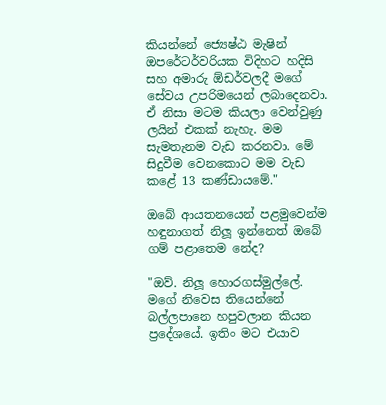කියන්නේ ජ්‍යෙෂ්ඨ මැෂින් ඔපරේටර්වරියක විදිහට හදිසි සහ අමාරු ඕඩර්වලදී මගේ සේවය උපරිමයෙන් ලබාදෙනවා. ඒ නිසා මටම කියලා වෙන්වුණු ලයින් එකක් නැහැ. මම සැමතැනම වැඩ කරනවා. මේ සිදුවීම වෙනකොට මම වැඩ කළේ 13 කණ්ඩායමේ."

ඔබේ ආයතනයෙන් පළමුවෙන්ම හඳුනාගත් නිලූ ඉන්නෙත් ඔබේ ගම් පළාතෙම නේද?

"ඔව්. නිලූ හොරගස්මුල්ලේ. මගේ නිවෙස තියෙන්නේ බල්ලපානෙ හපුවලාන කියන ප්‍රදේශයේ. ඉතිං මට එයාව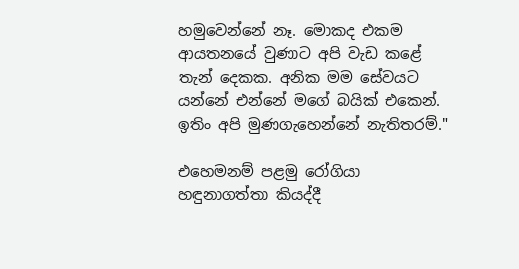හමුවෙන්නේ නෑ. මොකද එකම ආයතනයේ වුණාට අපි වැඩ කළේ තැන් දෙකක. අනික මම සේවයට යන්නේ එන්නේ මගේ බයික් එකෙන්. ඉතිං අපි මුණගැහෙන්නේ නැතිතරම්."

එහෙමනම් පළමු රෝගියා හඳුනාගත්තා කියද්දී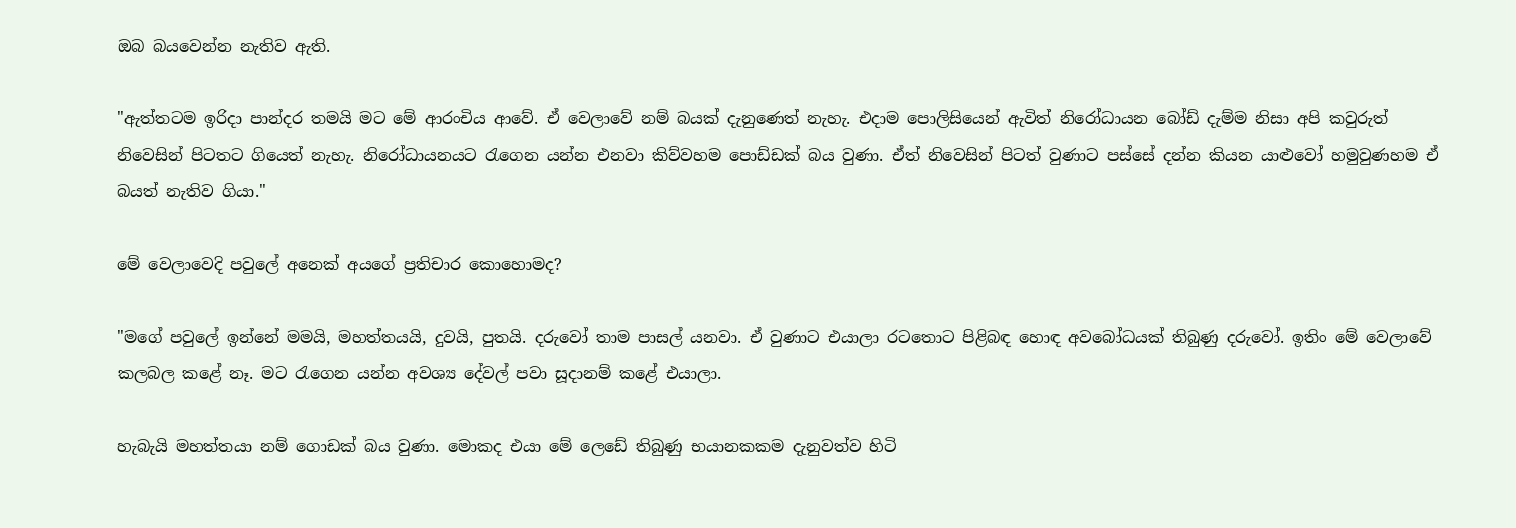ඔබ බයවෙන්න නැතිව ඇති.

"ඇත්තටම ඉරිදා පාන්දර තමයි මට මේ ආරංචිය ආවේ. ඒ වෙලාවේ නම් බයක් දැනුණෙත් නැහැ. එදාම පොලිසියෙන් ඇවිත් නිරෝධායන බෝඩ් දැම්ම නිසා අපි කවුරුත් නිවෙසින් පිටතට ගියෙත් නැහැ. නිරෝධායනයට රැගෙන යන්න එනවා කිව්වහම පොඩ්ඩක් බය වුණා. ඒත් නිවෙසින් පිටත් වුණාට පස්සේ දන්න කියන යාළුවෝ හමුවුණහම ඒ බයත් නැතිව ගියා."

මේ වෙලාවෙදි පවුලේ අනෙක් අයගේ ප්‍රතිචාර කොහොමද?

"මගේ පවුලේ ඉන්නේ මමයි, මහත්තයයි, දුවයි, පුතයි. දරුවෝ තාම පාසල් යනවා. ඒ වුණාට එයාලා රටතොට පිළිබඳ හොඳ අවබෝධයක් තිබුණු දරුවෝ. ඉතිං මේ වෙලාවේ කලබල කළේ නෑ. මට රැගෙන යන්න අවශ්‍ය දේවල් පවා සූදානම් කළේ එයාලා.

හැබැයි මහත්තයා නම් ගොඩක් බය වුණා. මොකද එයා මේ ලෙඩේ තිබුණු භයානකකම දැනුවත්ව හිටි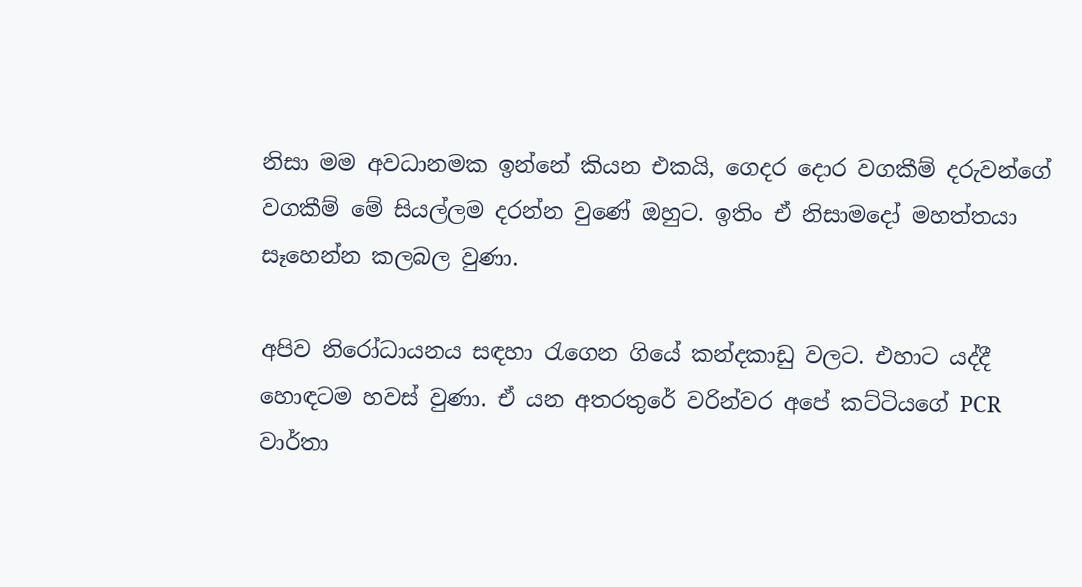නිසා මම අවධානමක ඉන්නේ කියන එකයි, ගෙදර දොර වගකීම් දරුවන්ගේ වගකීම් මේ සියල්ලම දරන්න වුණේ ඔහුට. ඉතිං ඒ නිසාමදෝ මහත්තයා සෑහෙන්න කලබල වුණා.

අපිව නිරෝධායනය සඳහා රැගෙන ගියේ කන්දකාඩු වලට. එහාට යද්දී හොඳටම හවස් වුණා. ඒ යන අතරතුරේ වරින්වර අපේ කට්ටියගේ PCR වාර්තා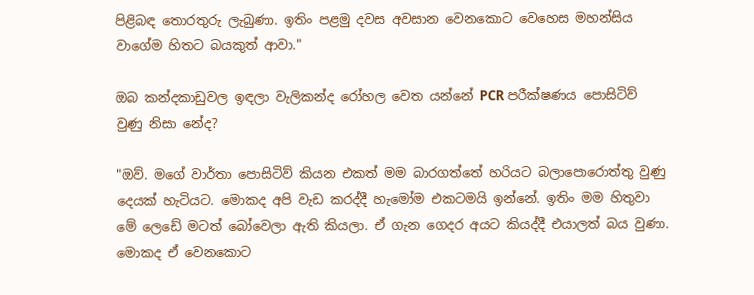පිළිබඳ තොරතුරු ලැබුණා. ඉතිං පළමු දවස අවසාන වෙනකොට වෙහෙස මහන්සිය වාගේම හිතට බයකුත් ආවා."

ඔබ කන්දකාඩුවල ඉඳලා වැලිකන්ද රෝහල වෙත යන්නේ PCR පරීක්ෂණය පොසිටිව් වුණු නිසා නේද?

"ඔව්. මගේ වාර්තා පොසිටිව් කියන එකත් මම බාරගත්තේ හරියට බලාපොරොත්තු වුණු දෙයක් හැටියට. මොකද අපි වැඩ කරද්දී හැමෝම එකටමයි ඉන්නේ. ඉතිං මම හිතුවා මේ ලෙඩේ මටත් බෝවෙලා ඇති කියලා. ඒ ගැන ගෙදර අයට කියද්දී එයාලත් බය වුණා. මොකද ඒ වෙනකොට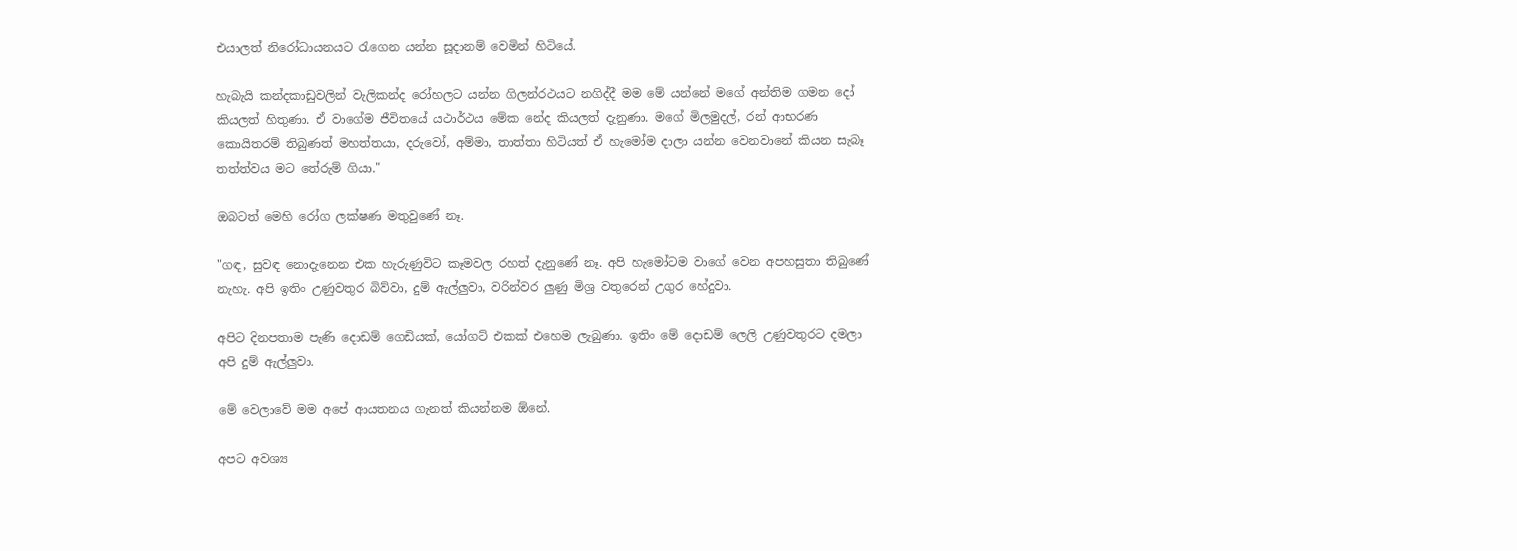එයාලත් නිරෝධායනයට රැගෙන යන්න සූදානම් වෙමින් හිටියේ.

හැබැයි කන්දකාඩුවලින් වැලිකන්ද රෝහලට යන්න ගිලන්රථයට නගිද්දී මම මේ යන්නේ මගේ අන්තිම ගමන දෝ කියලත් හිතුණා. ඒ වාගේම ජීවිතයේ යථාර්ථය මේක නේද කියලත් දැනුණා. මගේ මිලමුදල්, රන් ආභරණ කොයිතරම් තිබුණත් මහත්තයා, දරුවෝ, අම්මා, තාත්තා හිටියත් ඒ හැමෝම දාලා යන්න වෙනවානේ කියන සැබෑ තත්ත්වය මට තේරුම් ගියා."

ඔබටත් මෙහි රෝග ලක්ෂණ මතුවුණේ නෑ.

"ගඳ, සුවඳ නොදැනෙන එක හැරුණුවිට කෑමවල රහත් දැනුණේ නෑ. අපි හැමෝටම වාගේ වෙන අපහසුතා තිබුණේ නැහැ. අපි ඉතිං උණුවතුර බිව්වා, දුම් ඇල්ලුවා, වරින්වර ලුණු මිශ්‍ර වතුරෙන් උගුර හේදුවා.

අපිට දිනපතාම පැණි දොඩම් ගෙඩියක්, යෝගට් එකක් එහෙම ලැබුණා. ඉතිං මේ දොඩම් ලෙලි උණුවතුරට දමලා අපි දුම් ඇල්ලුවා.

මේ වෙලාවේ මම අපේ ආයතනය ගැනත් කියන්නම ඕනේ.

අපට අවශ්‍ය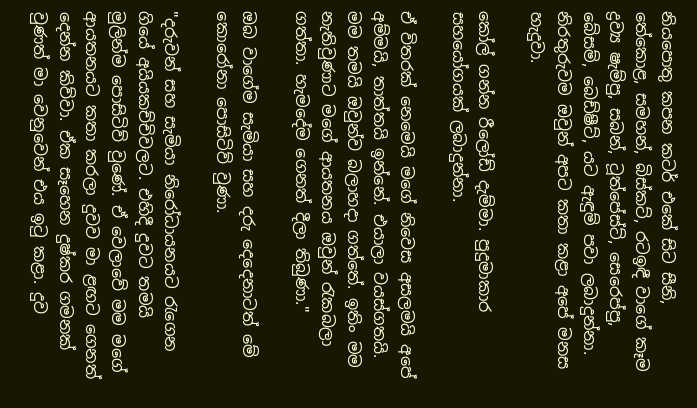නියපොතු කපන කටර් එකේ සිට සීනි, තේකොළ, සමහන්, බිස්කට්, රටඉඳී වාගේ කෑම ද්‍රව්‍ය ෂැම්පු, සබන්, ටූත්පේස්ට්, සෙරෙප්පු, බේසම්, බෙඩ්ෂීට්, යට ඇඳුම් පවා ලබාදුන්නා. නිරතුරුවම ඔවුන් අපට කතා කළා අපේ මනස හැදුවා.

කෝල් ගන්න රීලෝඩ් දැම්මා. පුදුමාකාර සහයෝගයක් ලබාදුන්නා.

ඒ විතරක් නෙමෙයි මගේ නිවෙස අසලමයි අපේ අම්මයි, තාත්තයි ඉන්නේ. එයාලා වයස්ගතයි. මම තමයි ඔවුන්ව බලාහදා ගත්තේ. ඉතිං මම නැතිවුණාට මගේ ආයතනය ඔවුන් රැකබලා ගත්තා. හැමදේම ගෙනත් දීලා තිබුණා."

ඔබ වාගේම සැමියා සහ දරු දෙදෙනාටත් මේ කොරෝනා පොසිටිව් වුණා.

"දරුවන් සහ සැමියා නිරෝධායනයට රැගෙන ගියේ අයියකච්චිවලට. එහිදී දුවට තමයි මුලින්ම පොසිටිව් වුණේ. ඒ වෙලාවේ මම මගේ ආයතනයට කතා කරලා දුවව මා ළඟට ගෙනත් දෙන්න කිව්වා. ඒක සෑහෙන දුෂ්කර ගමනක් වුණත් මා වෙනුවෙන් එය ඉටු කළා. දුව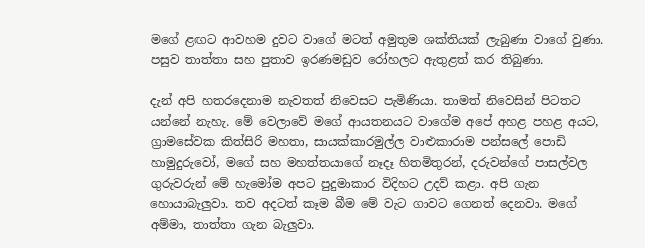මගේ ළඟට ආවහම දුවට වාගේ මටත් අමුතුම ශක්තියක් ලැබුණා වාගේ වුණා. පසුව තාත්තා සහ පුතාව ඉරණමඩුව රෝහලට ඇතුළත් කර තිබුණා.

දැන් අපි හතරදෙනාම නැවතත් නිවෙසට පැමිණියා. තාමත් නිවෙසින් පිටතට යන්නේ නැහැ. මේ වෙලාවේ මගේ ආයතනයට වාගේම අපේ අහළ පහළ අයට, ග්‍රාමසේවක කිත්සිරි මහතා, සායක්කාරමුල්ල වාළුකාරාම පන්සලේ පොඩි හාමුදුරුවෝ, මගේ සහ මහත්තයාගේ නෑදෑ හිතමිතුරන්, දරුවන්ගේ පාසල්වල ගුරුවරුන් මේ හැමෝම අපට පුදුමාකාර විදිහට උදව් කළා. අපි ගැන හොයාබැලුවා. තව අදටත් කෑම බීම මේ වැට ගාවට ගෙනත් දෙනවා. මගේ අම්මා, තාත්තා ගැන බැලුවා.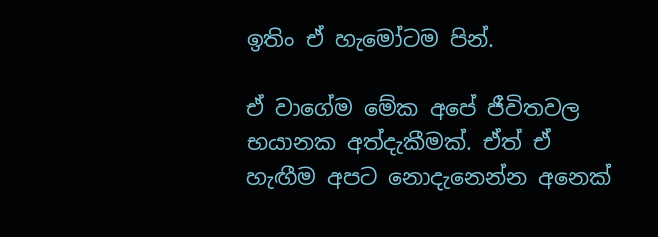ඉතිං ඒ හැමෝටම පින්.

ඒ වාගේම මේක අපේ ජීවිතවල භයානක අත්දැකීමක්. ඒත් ඒ හැඟීම අපට නොදැනෙන්න අනෙක්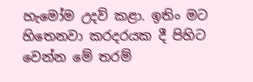හැමෝම උදව් කළා. ඉතිං මට හිතෙනවා කරදරයක දී පිහිට වෙන්න මේ තරම්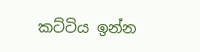කට්ටිය ඉන්න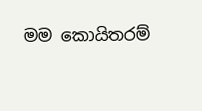මම කොයිතරම්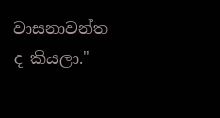වාසනාවන්ත ද කියලා."